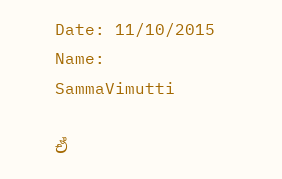Date: 11/10/2015 Name: SammaVimutti

ඒ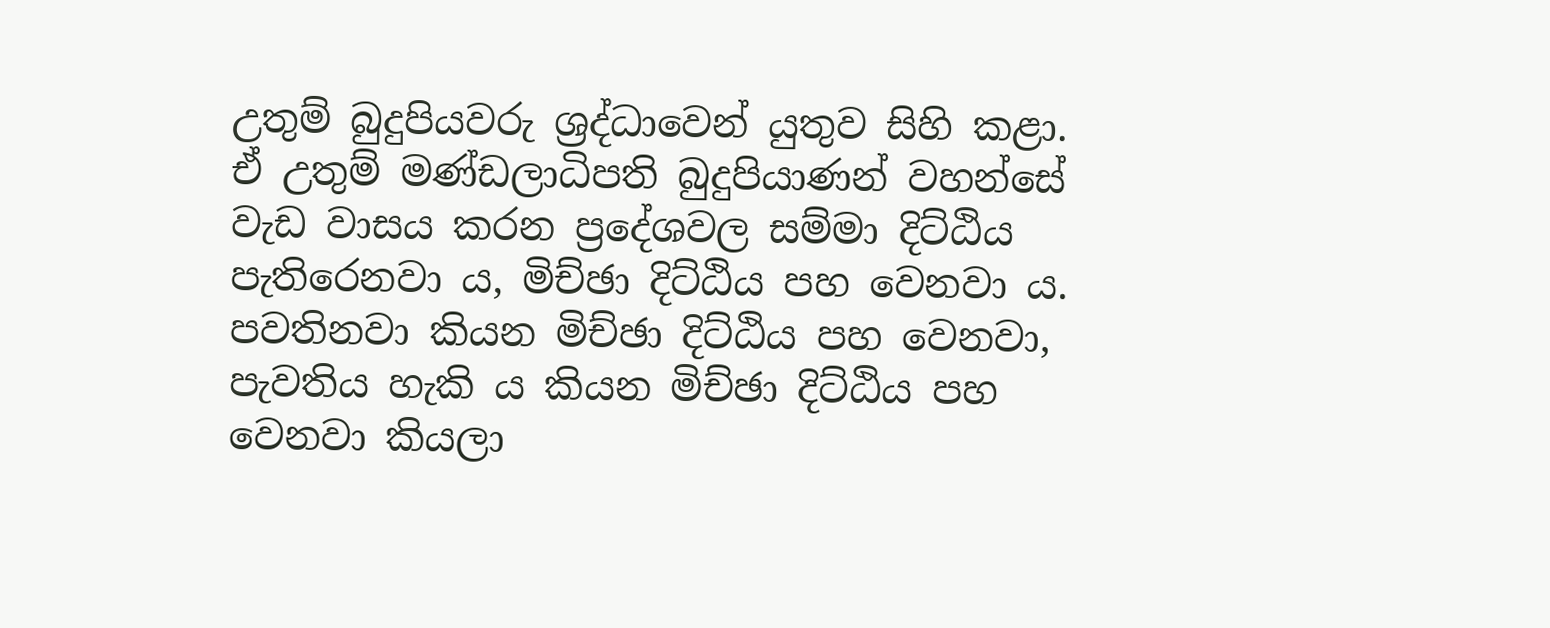උතුම් බුදුපියවරු ශ්‍රද්ධාවෙන් යුතුව සිහි කළා. ඒ උතුම් මණ්ඩලාධිපති බුදුපියාණන් වහන්සේ වැඩ වාසය කරන ප්‍රදේශවල සම්මා දිට්ඨිය පැතිරෙනවා ය, මිච්ඡා දිට්ඨිය පහ වෙනවා ය. පවතිනවා කියන මිච්ඡා දිට්ඨිය පහ වෙනවා, පැවතිය හැකි ය කියන මිච්ඡා දිට්ඨිය පහ වෙනවා කියලා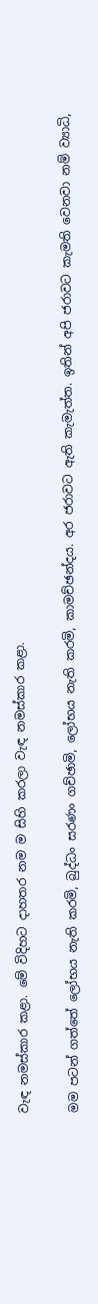වැඳ නමස්කාර කළා. මේ විදිහට දාහතර නම ම සිහි කරලා වැඳ නමස්කාර කළා.

මම පටන් ගත්තේ ලෝභය නැති කරමි, බුද්ධං සරණං ගච්ඡාමි, ලෝභය නැති කරමි, කාමච්ඡන්දය. අර ජරාවට ඇති කැමැත්ත. ඉතින් අපි ජරාවට කැමති වෙනවා නම් ව්‍යාධි,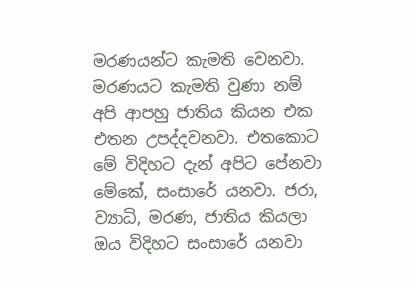මරණයන්ට කැමති වෙනවා. මරණයට කැමති වුණා නම් අපි ආපහු ජාතිය කියන එක එතන උපද්දවනවා. එතකොට මේ විදිහට දැන් අපිට පේනවා මේකේ, සංසාරේ යනවා. ජරා, ව්‍යාධි, මරණ, ජාතිය කියලා ඔය විදිහට සංසාරේ යනවා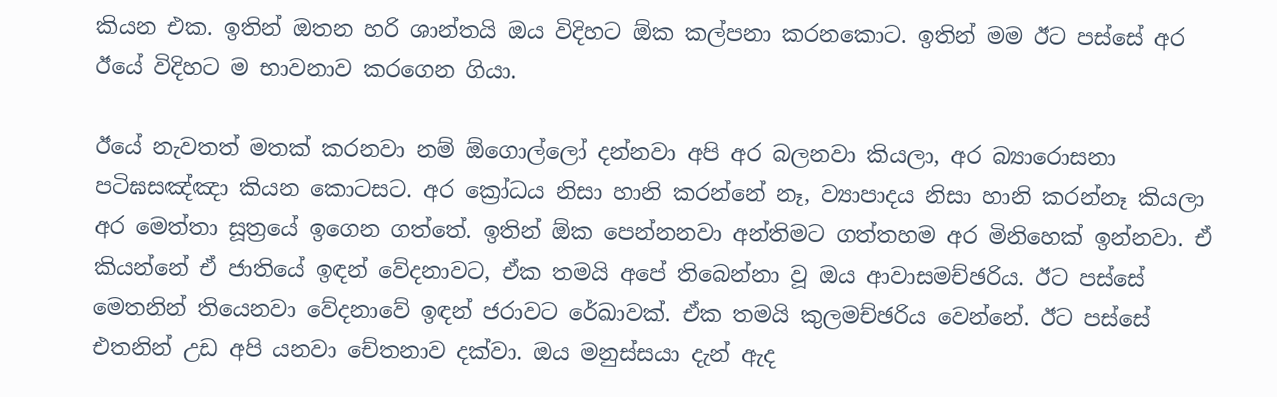කියන එක. ඉතින් ඔතන හරි ශාන්තයි ඔය විදිහට ඕක කල්පනා කරනකොට. ඉතින් මම ඊට පස්සේ අර ඊයේ විදිහට ම භාවනාව කරගෙන ගියා.

ඊයේ නැවතත් මතක් කරනවා නම් ඕගොල්ලෝ දන්නවා අපි අර බලනවා කියලා, අර බ්‍යාරොසනා පටිඝසඤ්ඤා කියන කොටසට. අර ක්‍රෝධය නිසා හානි කරන්නේ නෑ, ව්‍යාපාදය නිසා හානි කරන්නෑ කියලා අර මෙත්තා සූත්‍රයේ ඉගෙන ගත්තේ. ඉතින් ඕක පෙන්නනවා අන්තිමට ගත්තහම අර මිනිහෙක් ඉන්නවා. ඒ කියන්නේ ඒ ජාතියේ ඉඳන් වේදනාවට, ඒක තමයි අපේ තිබෙන්නා වූ ඔය ආවාසමච්ඡරිය. ඊට පස්සේ මෙතනින් තියෙනවා වේදනාවේ ඉඳන් ජරාවට රේඛාවක්. ඒක තමයි කුලමච්ඡරිය වෙන්නේ. ඊට පස්සේ එතනින් උඩ අපි යනවා චේතනාව දක්වා. ඔය මනුස්සයා දැන් ඇද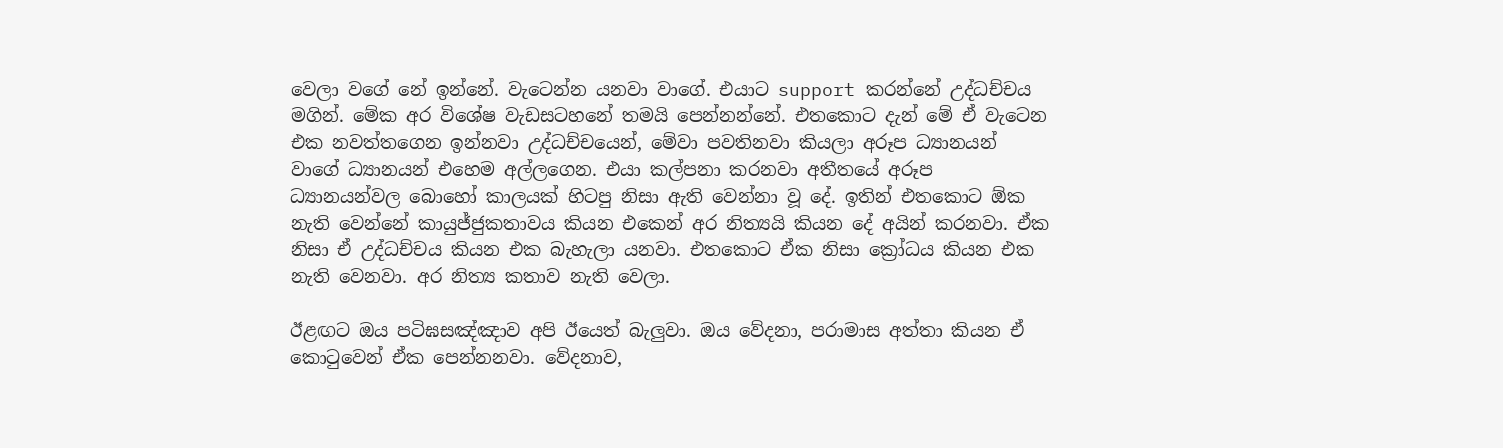වෙලා වගේ නේ ඉන්නේ. වැටෙන්න යනවා වාගේ. එයාට support කරන්නේ උද්ධච්චය මගින්. මේක අර විශේෂ වැඩසටහනේ තමයි පෙන්නන්නේ. එතකොට දැන් මේ ඒ වැටෙන එක නවත්තගෙන ඉන්නවා උද්ධච්චයෙන්, මේවා පවතිනවා කියලා අරූප ධ්‍යානයන් වාගේ ධ්‍යානයන් එහෙම අල්ලගෙන. එයා කල්පනා කරනවා අතීතයේ අරූප ධ්‍යානයන්වල බොහෝ කාලයක් හිටපු නිසා ඇති වෙන්නා වූ දේ. ඉතින් එතකොට ඕක නැති වෙන්නේ කායුජ්ජුකතාවය කියන එකෙන් අර නිත්‍යයි කියන දේ අයින් කරනවා. ඒක නිසා ඒ උද්ධච්චය කියන එක බැහැලා යනවා. එතකොට ඒක නිසා ක්‍රෝධය කියන එක නැති වෙනවා. අර නිත්‍ය කතාව නැති වෙලා.

ඊළඟට ඔය පටිඝසඤ්ඤාව අපි ඊයෙත් බැලුවා. ඔය වේදනා, පරාමාස අත්තා කියන ඒ කොටුවෙන් ඒක පෙන්නනවා. වේදනාව,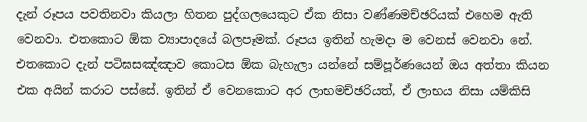දැන් රූපය පවතිනවා කියලා හිතන පුද්ගලයෙකුට ඒක නිසා වණ්ණමච්ඡරියක් එහෙම ඇති වෙනවා. එතකොට ඕක ව්‍යාපාදයේ බලපෑමක්. රූපය ඉතින් හැමදා ම වෙනස් වෙනවා නේ. එතකොට දැන් පටිඝසඤ්ඤාව කොටස ඕක බැහැලා යන්නේ සම්පූර්ණයෙන් ඔය අත්තා කියන එක අයින් කරාට පස්සේ. ඉතින් ඒ වෙනකොට අර ලාභමච්ඡරියත්, ඒ ලාභය නිසා යම්කිසි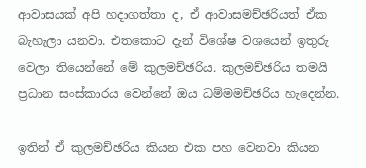ආවාසයක් අපි හදාගත්තා ද, ඒ ආවාසමච්ඡරියත් ඒක බැහැලා යනවා. එතකොට දැන් විශේෂ වශයෙන් ඉතුරු වෙලා තියෙන්නේ මේ කුලමච්ඡරිය. කුලමච්ඡරිය තමයි ප්‍රධාන සංස්කාරය වෙන්නේ ඔය ධම්මමච්ඡරිය හැදෙන්න.

ඉතින් ඒ කුලමච්ඡරිය කියන එක පහ වෙනවා කියන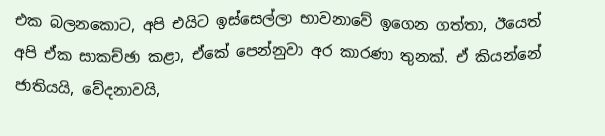එක බලනකොට, අපි එයිට ඉස්සෙල්ලා භාවනාවේ ඉගෙන ගත්තා, ඊයෙත් අපි ඒක සාකච්ඡා කළා, ඒකේ පෙන්නුවා අර කාරණා තුනක්. ඒ කියන්නේ ජාතියයි, වේදනාවයි,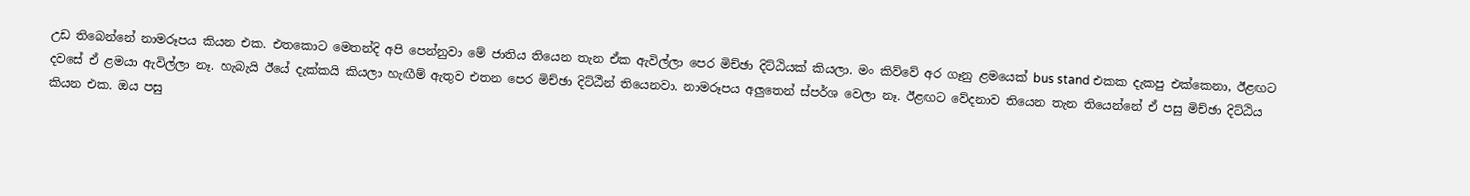උඩ තිබෙන්නේ නාමරූපය කියන එක. එතකොට මෙතන්දි අපි පෙන්නුවා මේ ජාතිය තියෙන තැන ඒක ඇවිල්ලා පෙර මිච්ඡා දිට්ඨියක් කියලා. මං කිව්වේ අර ගෑනු ළමයෙක් bus stand එකක දැකපු එක්කෙනා, ඊළඟට දවසේ ඒ ළමයා ඇවිල්ලා නෑ. හැබැයි ඊයේ දැක්කයි කියලා හැඟීම් ඇතුව එතන පෙර මිච්ඡා දිට්ඨීන් තියෙනවා. නාමරූපය අලුතෙන් ස්පර්ශ වෙලා නෑ. ඊළඟට වේදනාව තියෙන තැන තියෙන්නේ ඒ පසු මිච්ඡා දිට්ඨිය කියන එක. ඔය පසු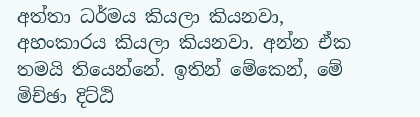අත්තා ධර්මය කියලා කියනවා, අහංකාරය කියලා කියනවා. අන්න ඒක තමයි තියෙන්නේ. ඉතින් මේකෙන්, මේ මිච්ඡා දිට්ඨි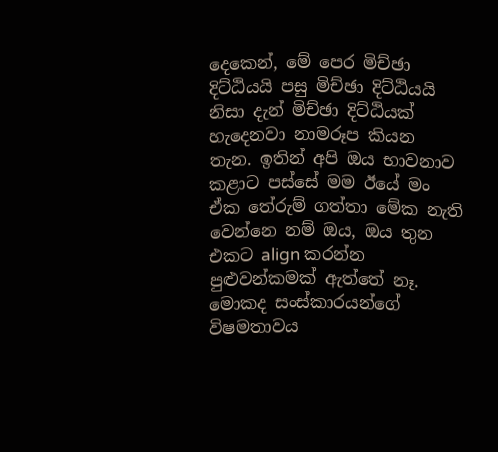දෙකෙන්, මේ පෙර මිච්ඡා දිට්ඨියයි පසු මිච්ඡා දිට්ඨියයි නිසා දැන් මිච්ඡා දිට්ඨියක් හැදෙනවා නාමරූප කියන තැන. ඉතින් අපි ඔය භාවනාව කළාට පස්සේ මම ඊයේ මං ඒක තේරුම් ගත්තා මේක නැති වෙන්නෙ නම් ඔය, ඔය තුන එකට align කරන්න පුළුවන්කමක් ඇත්තේ නෑ. මොකද සංස්කාරයන්ගේ විෂමතාවය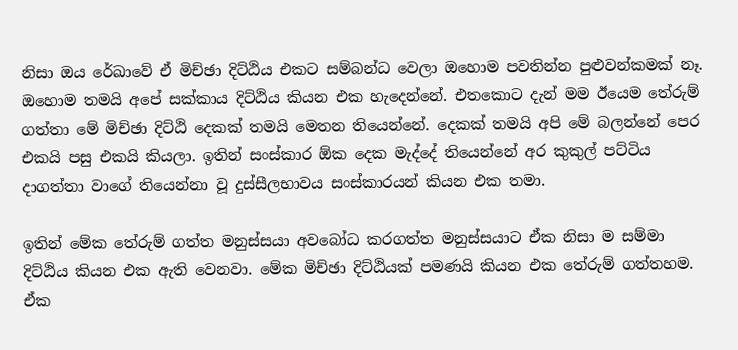නිසා ඔය රේඛාවේ ඒ මිච්ඡා දිට්ඨිය එකට සම්බන්ධ වෙලා ඔහොම පවතින්න පුළුවන්කමක් නෑ. ඔහොම තමයි අපේ සක්කාය දිට්ඨිය කියන එක හැදෙන්නේ. එතකොට දැන් මම ඊයෙම තේරුම් ගත්තා මේ මිච්ඡා දිට්ඨි දෙකක් තමයි මෙතන තියෙන්නේ. දෙකක් තමයි අපි මේ බලන්නේ පෙර එකයි පසු එකයි කියලා. ඉතින් සංස්කාර ඕක දෙක මැද්දේ තියෙන්නේ අර කුකුල් පට්ටිය දාගත්තා වාගේ තියෙන්නා වූ දුස්සීලභාවය සංස්කාරයන් කියන එක තමා.

ඉතින් මේක තේරුම් ගත්ත මනුස්සයා අවබෝධ කරගත්ත මනුස්සයාට ඒක නිසා ම සම්මා දිට්ඨිය කියන එක ඇති වෙනවා. මේක මිච්ඡා දිට්ඨියක් පමණයි කියන එක තේරුම් ගත්තහම. ඒක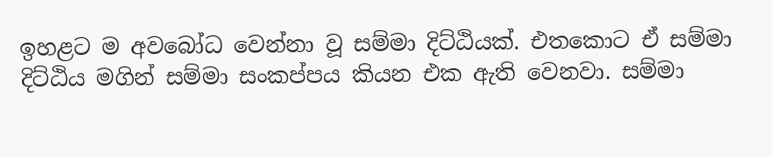ඉහළට ම අවබෝධ වෙන්නා වූ සම්මා දිට්ඨියක්. එතකොට ඒ සම්මා දිට්ඨිය මගින් සම්මා සංකප්පය කියන එක ඇති වෙනවා. සම්මා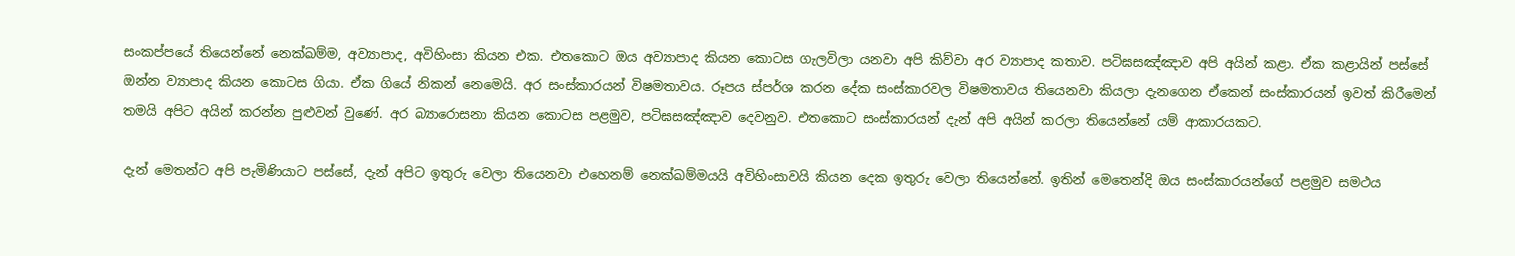සංකප්පයේ තියෙන්නේ නෙක්ඛම්ම, අව්‍යාපාද, අවිහිංසා කියන එක. එතකොට ඔය අව්‍යාපාද කියන කොටස ගැලවිලා යනවා අපි කිව්වා අර ව්‍යාපාද කතාව. පටිඝසඤ්ඤාව අපි අයින් කළා. ඒක කළායින් පස්සේ ඔන්න ව්‍යාපාද කියන කොටස ගියා. ඒක ගියේ නිකන් නෙමෙයි. අර සංස්කාරයන් විෂමතාවය. රූපය ස්පර්ශ කරන දේක සංස්කාරවල විෂමතාවය තියෙනවා කියලා දැනගෙන ඒකෙන් සංස්කාරයන් ඉවත් කිරීමෙන් තමයි අපිට අයින් කරන්න පුළුවන් වුණේ. අර බ්‍යාරොසනා කියන කොටස පළමුව, පටිඝසඤ්ඤාව දෙවනුව. එතකොට සංස්කාරයන් දැන් අපි අයින් කරලා තියෙන්නේ යම් ආකාරයකට.

දැන් මෙතන්ට අපි පැමිණියාට පස්සේ, දැන් අපිට ඉතුරු වෙලා තියෙනවා එහෙනම් නෙක්ඛම්මයයි අවිහිංසාවයි කියන දෙක ඉතුරු වෙලා තියෙන්නේ. ඉතින් මෙතෙන්දි ඔය සංස්කාරයන්ගේ පළමුව සමථය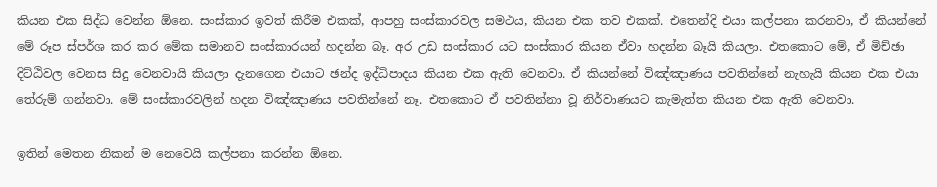කියන එක සිද්ධ වෙන්න ඕනෙ. සංස්කාර ඉවත් කිරීම එකක්, ආපහු සංස්කාරවල සමථය, කියන එක තව එකක්. එතෙන්දි එයා කල්පනා කරනවා, ඒ කියන්නේ මේ රූප ස්පර්ශ කර කර මේක සමානව සංස්කාරයන් හදන්න බෑ. අර උඩ සංස්කාර යට සංස්කාර කියන ඒවා හදන්න බෑයි කියලා. එතකොට මේ, ඒ මිච්ඡා දිට්ඨිවල වෙනස සිදු වෙනවායි කියලා දැනගෙන එයාට ඡන්ද ඉද්ධිපාදය කියන එක ඇති වෙනවා. ඒ කියන්නේ විඤ්ඤාණය පවතින්නේ නැහැයි කියන එක එයා තේරුම් ගන්නවා. මේ සංස්කාරවලින් හදන විඤ්ඤාණය පවතින්නේ නෑ. එතකොට ඒ පවතින්නා වූ නිර්වාණයට කැමැත්ත කියන එක ඇති වෙනවා.

ඉතින් මෙතන නිකන් ම නෙවෙයි කල්පනා කරන්න ඕනෙ.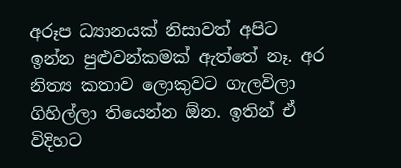අරූප ධ්‍යානයක් නිසාවත් අපිට ඉන්න පුළුවන්කමක් ඇත්තේ නෑ. අර නිත්‍ය කතාව ලොකුවට ගැලවිලා ගිහිල්ලා තියෙන්න ඕන. ඉතින් ඒ විදිහට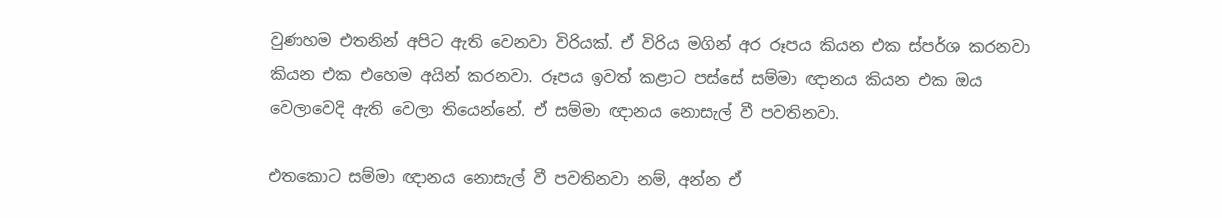වුණහම එතනින් අපිට ඇති වෙනවා විරියක්. ඒ විරිය මගින් අර රූපය කියන එක ස්පර්ශ කරනවා කියන එක එහෙම අයින් කරනවා. රූපය ඉවත් කළාට පස්සේ සම්මා ඥානය කියන එක ඔය වෙලාවෙදි ඇති වෙලා තියෙන්නේ. ඒ සම්මා ඥානය නොසැල් වී පවතිනවා.

එතකොට සම්මා ඥානය නොසැල් වී පවතිනවා නම්, අන්න ඒ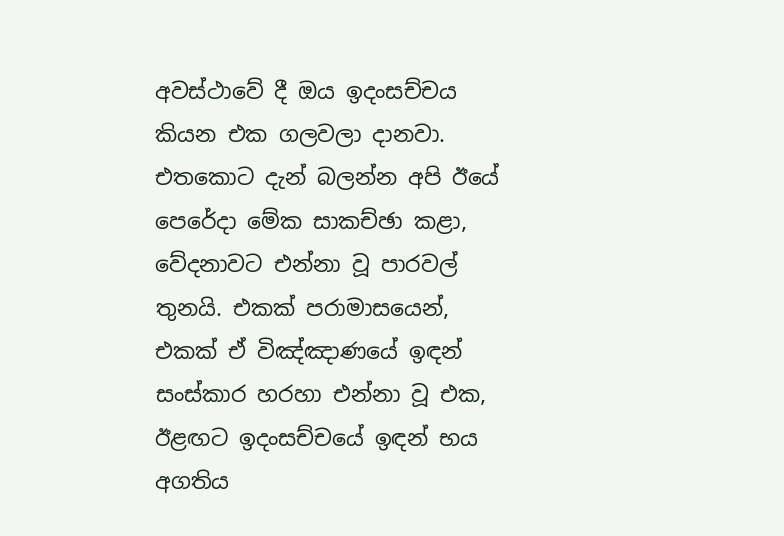අවස්ථාවේ දී ඔය ඉදංසච්චය කියන එක ගලවලා දානවා. එතකොට දැන් බලන්න අපි ඊයේ පෙරේදා මේක සාකච්ඡා කළා, වේදනාවට එන්නා වූ පාරවල් තුනයි. එකක් පරාමාසයෙන්, එකක් ඒ විඤ්ඤාණයේ ඉඳන් සංස්කාර හරහා එන්නා වූ එක, ඊළඟට ඉදංසච්චයේ ඉඳන් භය අගතිය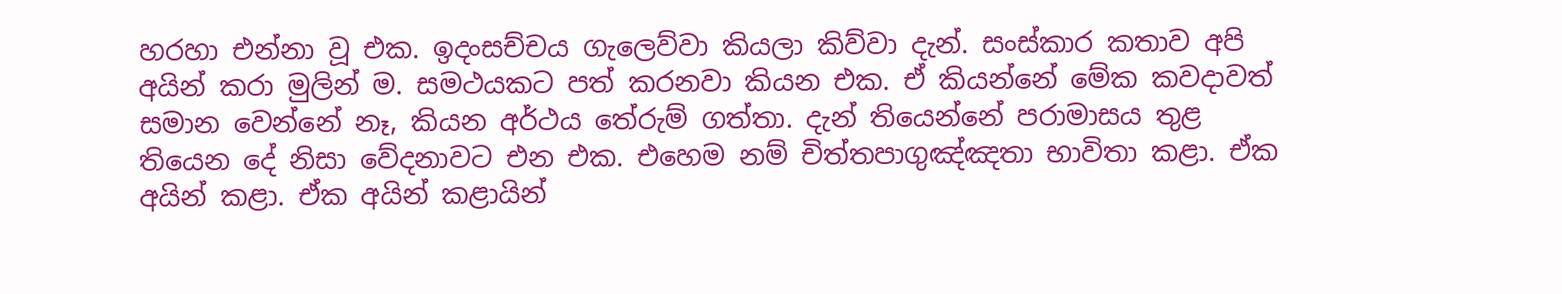හරහා එන්නා වූ එක. ඉදංසච්චය ගැලෙව්වා කියලා කිව්වා දැන්. සංස්කාර කතාව අපි අයින් කරා මුලින් ම. සමථයකට පත් කරනවා කියන එක. ඒ කියන්නේ මේක කවදාවත් සමාන වෙන්නේ නෑ, කියන අර්ථය තේරුම් ගත්තා. දැන් තියෙන්නේ පරාමාසය තුළ තියෙන දේ නිසා වේදනාවට එන එක. එහෙම නම් චිත්තපාගුඤ්ඤතා භාවිතා කළා. ඒක අයින් කළා. ඒක අයින් කළායින්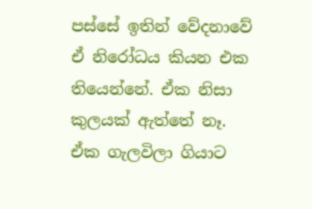පස්සේ ඉතින් වේදනාවේ ඒ නිරෝධය කියන එක තියෙන්නේ. ඒක නිසා කුලයක් ඇත්තේ නෑ. ඒක ගැලවිලා ගියාට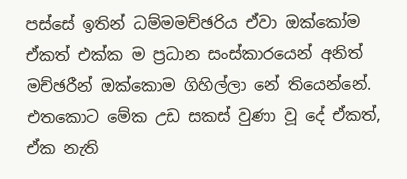පස්සේ ඉතින් ධම්මමච්ඡරිය ඒවා ඔක්කෝම ඒකත් එක්ක ම ප්‍රධාන සංස්කාරයෙන් අනිත් මච්ඡරීන් ඔක්කොම ගිහිල්ලා නේ තියෙන්නේ. එතකොට මේක උඩ සකස් වුණා වූ දේ ඒකත්, ඒක නැති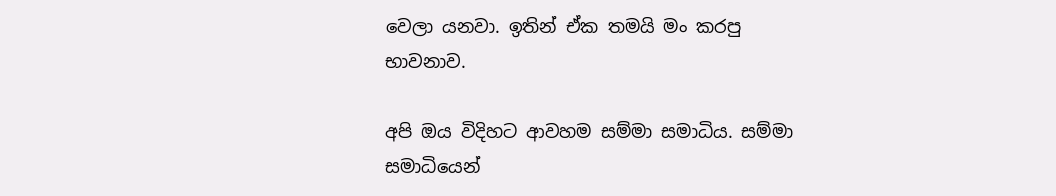වෙලා යනවා. ඉතින් ඒක තමයි මං කරපු භාවනාව.

අපි ඔය විදිහට ආවහම සම්මා සමාධිය. සම්මා සමාධියෙන්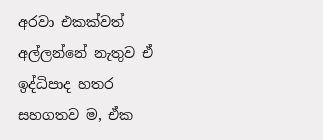අරවා එකක්වත් අල්ලන්නේ නැතුව ඒ ඉද්ධිපාද හතර සහගතව ම, ඒක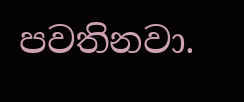පවතිනවා.